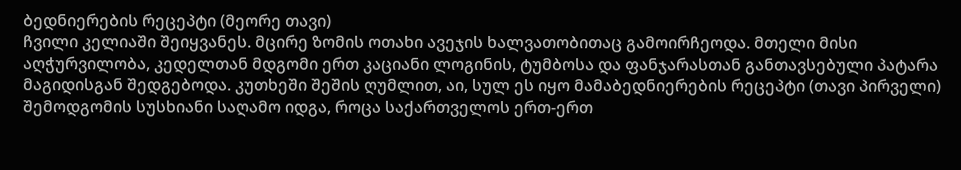ბედნიერების რეცეპტი (მეორე თავი)
ჩვილი კელიაში შეიყვანეს. მცირე ზომის ოთახი ავეჯის ხალვათობითაც გამოირჩეოდა. მთელი მისი აღჭურვილობა, კედელთან მდგომი ერთ კაციანი ლოგინის, ტუმბოსა და ფანჯარასთან განთავსებული პატარა მაგიდისგან შედგებოდა. კუთხეში შეშის ღუმლით, აი, სულ ეს იყო მამაბედნიერების რეცეპტი (თავი პირველი)
შემოდგომის სუსხიანი საღამო იდგა, როცა საქართველოს ერთ-ერთ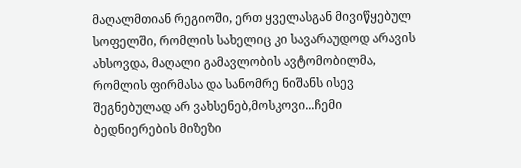მაღალმთიან რეგიოში, ერთ ყველასგან მივიწყებულ სოფელში, რომლის სახელიც კი სავარაუდოდ არავის ახსოვდა, მაღალი გამავლობის ავტომობილმა, რომლის ფირმასა და სანომრე ნიშანს ისევ შეგნებულად არ ვახსენებ,მოსკოვი...ჩემი ბედნიერების მიზეზი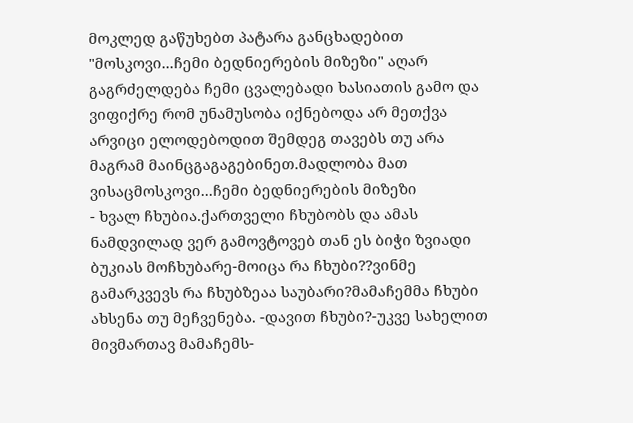მოკლედ გაწუხებთ პატარა განცხადებით "მოსკოვი...ჩემი ბედნიერების მიზეზი" აღარ გაგრძელდება ჩემი ცვალებადი ხასიათის გამო და ვიფიქრე რომ უნამუსობა იქნებოდა არ მეთქვა არვიცი ელოდებოდით შემდეგ თავებს თუ არა მაგრამ მაინცგაგაგებინეთ.მადლობა მათ ვისაცმოსკოვი...ჩემი ბედნიერების მიზეზი
- ხვალ ჩხუბია.ქართველი ჩხუბობს და ამას ნამდვილად ვერ გამოვტოვებ თან ეს ბიჭი ზვიადი ბუკიას მოჩხუბარე-მოიცა რა ჩხუბი??ვინმე გამარკვევს რა ჩხუბზეაა საუბარი?მამაჩემმა ჩხუბი ახსენა თუ მეჩვენება. -დავით ჩხუბი?-უკვე სახელით მივმართავ მამაჩემს-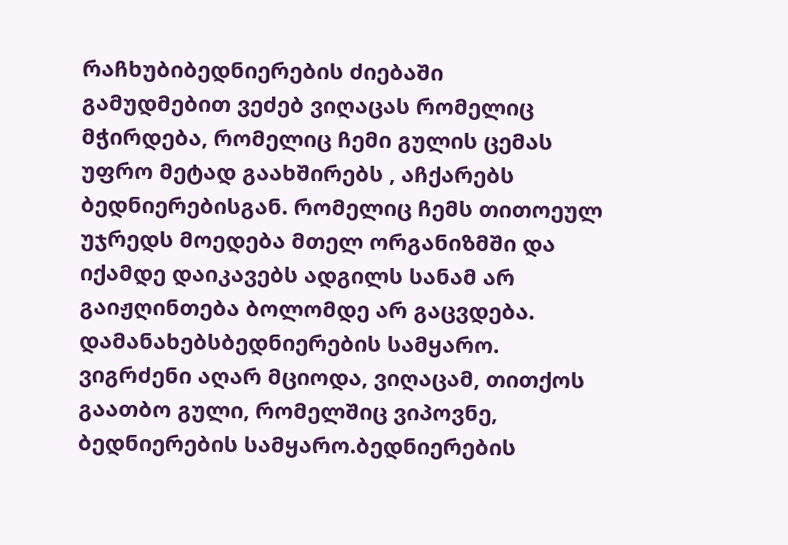რაჩხუბიბედნიერების ძიებაში
გამუდმებით ვეძებ ვიღაცას რომელიც მჭირდება, რომელიც ჩემი გულის ცემას უფრო მეტად გაახშირებს , აჩქარებს ბედნიერებისგან. რომელიც ჩემს თითოეულ უჯრედს მოედება მთელ ორგანიზმში და იქამდე დაიკავებს ადგილს სანამ არ გაიჟღინთება ბოლომდე არ გაცვდება. დამანახებსბედნიერების სამყარო.
ვიგრძენი აღარ მციოდა, ვიღაცამ, თითქოს გაათბო გული, რომელშიც ვიპოვნე, ბედნიერების სამყარო.ბედნიერების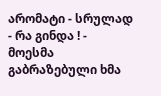არომატი - სრულად
- რა გინდა ! - მოესმა გაბრაზებული ხმა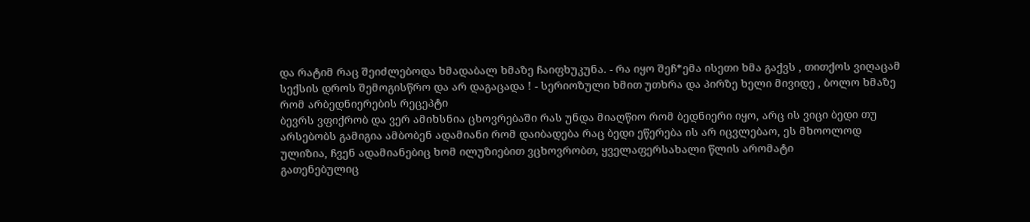და რატიმ რაც შეიძლებოდა ხმადაბალ ხმაზე ჩაიფხუკუნა. - რა იყო შეჩ*ემა ისეთი ხმა გაქვს , თითქოს ვიღაცამ სექსის დროს შემოგისწრო და არ დაგაცადა ! - სერიოზული ხმით უთხრა და პირზე ხელი მივიდე , ბოლო ხმაზე რომ არბედნიერების რეცეპტი
ბევრს ვფიქრობ და ვერ ამიხსნია ცხოვრებაში რას უნდა მიაღწიო რომ ბედნიერი იყო, არც ის ვიცი ბედი თუ არსებობს გამიგია ამბობენ ადამიანი რომ დაიბადება რაც ბედი ეწერება ის არ იცვლებაო, ეს მხოოლოდ ულიზია, ჩვენ ადამიანებიც ხომ ილუზიებით ვცხოვრობთ, ყველაფერსახალი წლის არომატი
გათენებულიც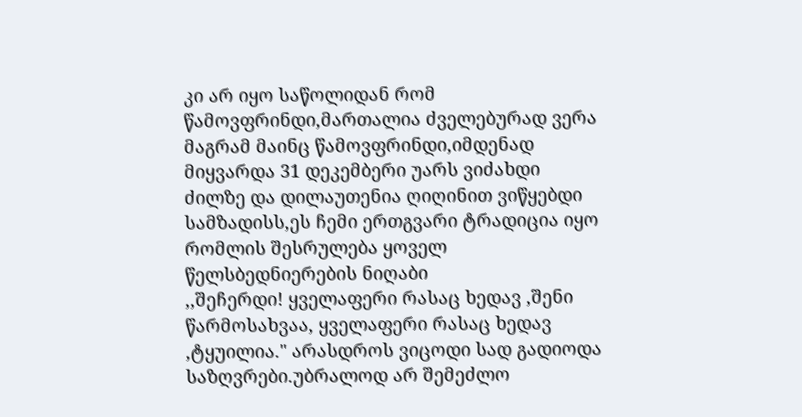კი არ იყო საწოლიდან რომ წამოვფრინდი,მართალია ძველებურად ვერა მაგრამ მაინც წამოვფრინდი,იმდენად მიყვარდა 31 დეკემბერი უარს ვიძახდი ძილზე და დილაუთენია ღიღინით ვიწყებდი სამზადისს,ეს ჩემი ერთგვარი ტრადიცია იყო რომლის შესრულება ყოველ წელსბედნიერების ნიღაბი
,,შეჩერდი! ყველაფერი რასაც ხედავ ,შენი წარმოსახვაა, ყველაფერი რასაც ხედავ ,ტყუილია." არასდროს ვიცოდი სად გადიოდა საზღვრები.უბრალოდ არ შემეძლო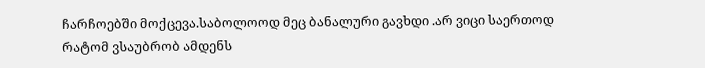ჩარჩოებში მოქცევა.საბოლოოდ მეც ბანალური გავხდი .არ ვიცი საერთოდ რატომ ვსაუბრობ ამდენს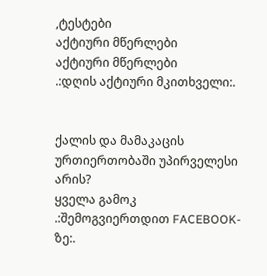,ტესტები
აქტიური მწერლები
აქტიური მწერლები
.:დღის აქტიური მკითხველი:.


ქალის და მამაკაცის ურთიერთობაში უპირველესი არის?
ყველა გამოკ
.:შემოგვიერთდით FACEBOOK-ზე:.